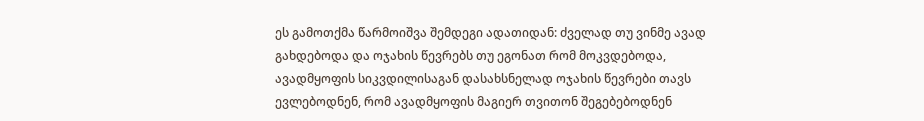ეს გამოთქმა წარმოიშვა შემდეგი ადათიდან: ძველად თუ ვინმე ავად გახდებოდა და ოჯახის წევრებს თუ ეგონათ რომ მოკვდებოდა, ავადმყოფის სიკვდილისაგან დასახსნელად ოჯახის წევრები თავს ევლებოდნენ, რომ ავადმყოფის მაგიერ თვითონ შეგებებოდნენ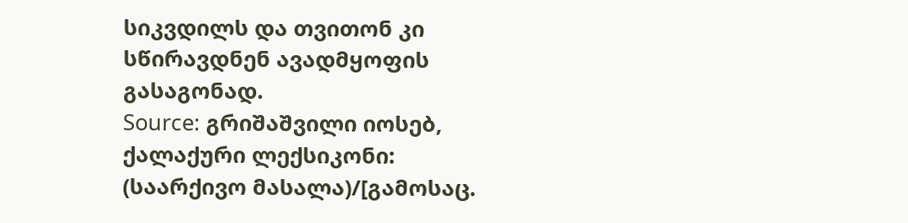სიკვდილს და თვითონ კი სწირავდნენ ავადმყოფის გასაგონად.
Source: გრიშაშვილი იოსებ, ქალაქური ლექსიკონი: (საარქივო მასალა)/[გამოსაც.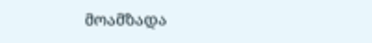მოამზადა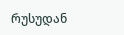რუსუდან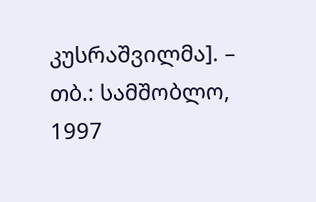კუსრაშვილმა]. – თბ.: სამშობლო, 1997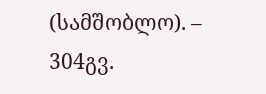(სამშობლო). – 304გვ.